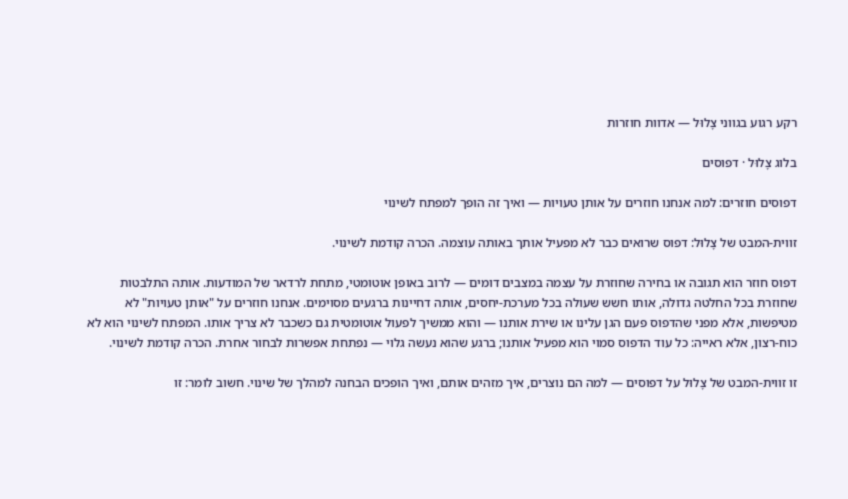רקע רגוע בגווני צָלוּל — אדוות חוזרות

בלוג צָלוּל · דפוסים

דפוסים חוזרים: למה אנחנו חוזרים על אותן טעויות — ואיך זה הופך למפתח לשינוי

זווית-המבט של צָלוּל: דפוס שרואים כבר לא מפעיל אותך באותה עוצמה. הכרה קודמת לשינוי.

דפוס חוזר הוא תגובה או בחירה שחוזרת על עצמה במצבים דומים — לרוב באופן אוטומטי, מתחת לרדאר של המודעות. אותה התלבטות שחוזרת בכל החלטה גדולה, אותו חשש שעולה בכל מערכת-יחסים, אותה דחיינות ברגעים מסוימים. אנחנו חוזרים על "אותן טעויות" לא מטיפשות, אלא מפני שהדפוס פעם הגן עלינו או שירת אותנו — והוא ממשיך לפעול אוטומטית גם כשכבר לא צריך אותו. המפתח לשינוי הוא לא כוח-רצון, אלא ראייה: כל עוד הדפוס סמוי הוא מפעיל אותנו; ברגע שהוא נעשה גלוי — נפתחת אפשרות לבחור אחרת. הכרה קודמת לשינוי.

זו זווית-המבט של צָלוּל על דפוסים — למה הם נוצרים, איך מזהים אותם, ואיך הופכים הבחנה למהלך של שינוי. חשוב לומר: זו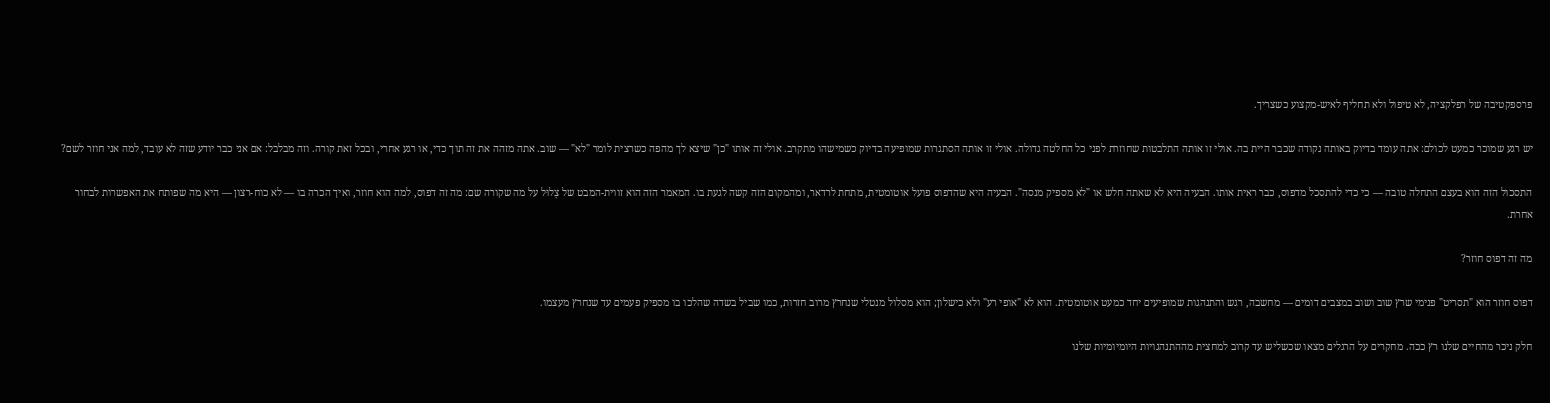פרספקטיבה של רפלקציה, לא טיפול ולא תחליף לאיש-מקצוע כשצריך.

יש רגע שמוכר כמעט לכולם: אתה עומד בדיוק באותה נקודה שכבר היית בה. אולי זו אותה התלבטות שחוזרת לפני כל החלטה גדולה. אולי זו אותה הסתגרות שמופיעה בדיוק כשמישהו מתקרב. אולי זה אותו "כן" שיצא לך מהפה כשרצית לומר "לא" — שוב. אתה מזהה את זה תוך כדי, או רגע אחרי, ובכל זאת קורה. וזה מבלבל: אם אני כבר יודע שזה לא עובד, למה אני חוזר לשם?

התסכול הזה הוא בעצם התחלה טובה — כי כדי להתסכל מדפוס, כבר ראית אותו. הבעיה היא לא שאתה חלש או "לא מספיק מנסה". הבעיה היא שהדפוס פועל אוטומטית, מתחת לרדאר, ומהמקום הזה קשה לגעת בו. המאמר הזה הוא זווית-המבט של צָלוּל על מה שקורה שם: מה זה דפוס, למה הוא חוזר, ואיך הכרה בו — לא כוח-רצון — היא מה שפותח את האפשרות לבחור אחרת.

מה זה דפוס חוזר?

דפוס חוזר הוא "תסריט" פנימי שרץ שוב ושוב במצבים דומים — מחשבה, רגש והתנהגות שמופיעים יחד כמעט אוטומטית. הוא לא "אופי רע" ולא כישלון; הוא מסלול מנטלי שנחרץ מרוב חזרות, כמו שביל בשדה שהלכו בו מספיק פעמים עד שנחרץ מעצמו.

חלק ניכר מהחיים שלנו רץ ככה. מחקרים על הרגלים מצאו שכשליש עד קרוב למחצית מההתנהגויות היומיומיות שלנו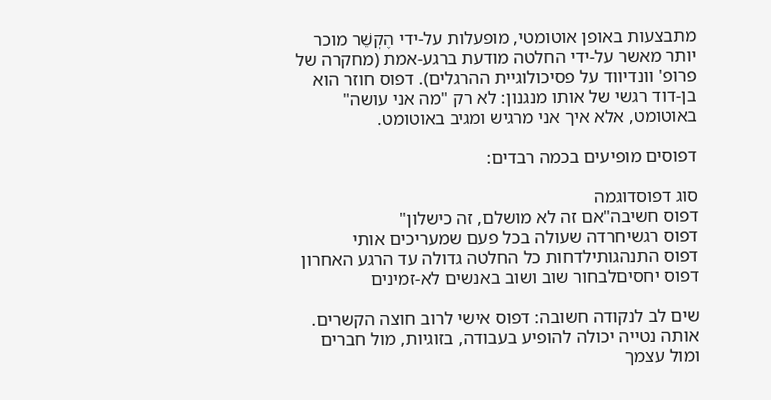מתבצעות באופן אוטומטי, מופעלות על-ידי הֶקְשֵׁר מוכר יותר מאשר על-ידי החלטה מודעת ברגע-אמת (מחקרה של פרופ' וונדיווד על פסיכולוגיית ההרגלים). דפוס חוזר הוא בן-דוד רגשי של אותו מנגנון: לא רק "מה אני עושה" באוטומט, אלא איך אני מרגיש ומגיב באוטומט.

דפוסים מופיעים בכמה רבדים:

סוג דפוסדוגמה
דפוס חשיבה"אם זה לא מושלם, זה כישלון"
דפוס רגשיחרדה שעולה בכל פעם שמעריכים אותי
דפוס התנהגותילדחות כל החלטה גדולה עד הרגע האחרון
דפוס יחסיםלבחור שוב ושוב באנשים לא-זמינים

שים לב לנקודה חשובה: דפוס אישי לרוב חוצה הקשרים. אותה נטייה יכולה להופיע בעבודה, בזוגיות, מול חברים ומול עצמך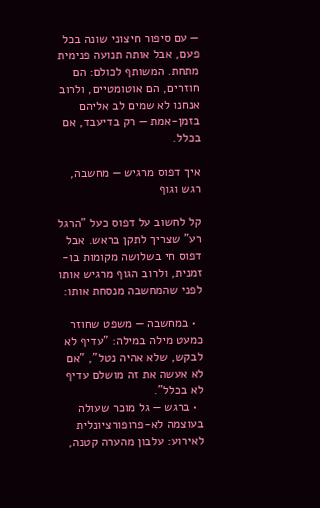— עם סיפור חיצוני שונה בכל פעם, אבל אותה תנועה פנימית מתחת. המשותף לכולם: הם חוזרים, הם אוטומטיים, ולרוב אנחנו לא שמים לב אליהם בזמן-אמת — רק בדיעבד, אם בכלל.

איך דפוס מרגיש — מחשבה, רגש וגוף

קל לחשוב על דפוס כעל "הרגל רע" שצריך לתקן בראש. אבל דפוס חי בשלושה מקומות בו-זמנית, ולרוב הגוף מרגיש אותו לפני שהמחשבה מנסחת אותו:

  • במחשבה — משפט שחוזר כמעט מילה במילה: "עדיף לא לבקש, שלא אהיה נטל", "אם לא אעשה את זה מושלם עדיף לא בכלל".
  • ברגש — גל מוכר שעולה בעוצמה לא-פרופורציונלית לאירוע: עלבון מהערה קטנה,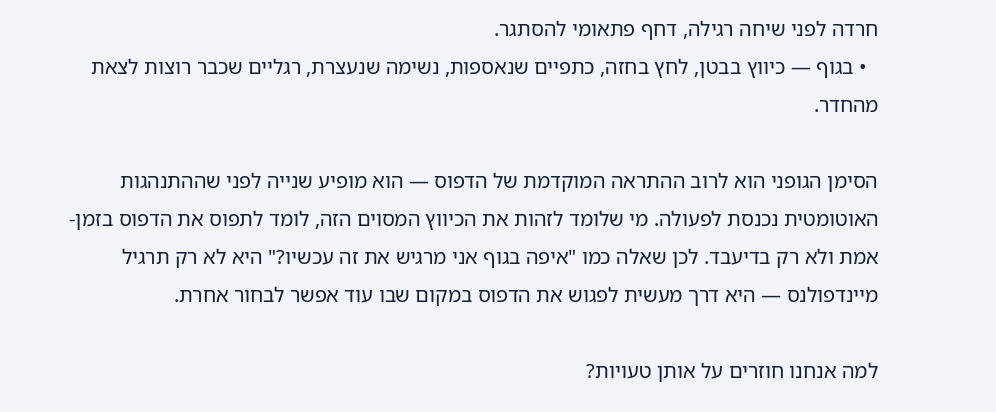חרדה לפני שיחה רגילה, דחף פתאומי להסתגר.
  • בגוף — כיווץ בבטן, לחץ בחזה, כתפיים שנאספות, נשימה שנעצרת, רגליים שכבר רוצות לצאת מהחדר.

הסימן הגופני הוא לרוב ההתראה המוקדמת של הדפוס — הוא מופיע שנייה לפני שההתנהגות האוטומטית נכנסת לפעולה. מי שלומד לזהות את הכיווץ המסוים הזה, לומד לתפוס את הדפוס בזמן-אמת ולא רק בדיעבד. לכן שאלה כמו "איפה בגוף אני מרגיש את זה עכשיו?" היא לא רק תרגיל מיינדפולנס — היא דרך מעשית לפגוש את הדפוס במקום שבו עוד אפשר לבחור אחרת.

למה אנחנו חוזרים על אותן טעויות?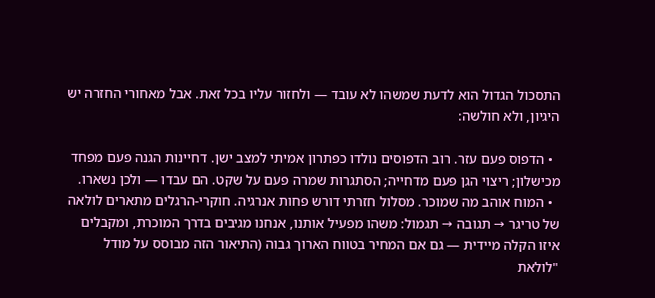התסכול הגדול הוא לדעת שמשהו לא עובד — ולחזור עליו בכל זאת. אבל מאחורי החזרה יש היגיון, ולא חולשה:

  • הדפוס פעם עזר. רוב הדפוסים נולדו כפתרון אמיתי למצב ישן. דחיינות הגנה פעם מפחד מכישלון; ריצוי הגן פעם מדחייה; הסתגרות שמרה פעם על שקט. הם עבדו — ולכן נשארו.
  • המוח אוהב מה שמוכר. מסלול חזרתי דורש פחות אנרגיה. חוקרי-הרגלים מתארים לולאה של טריגר → תגובה → תגמול: משהו מפעיל אותנו, אנחנו מגיבים בדרך המוכרת, ומקבלים איזו הקלה מיידית — גם אם המחיר בטווח הארוך גבוה (התיאור הזה מבוסס על מודל "לולאת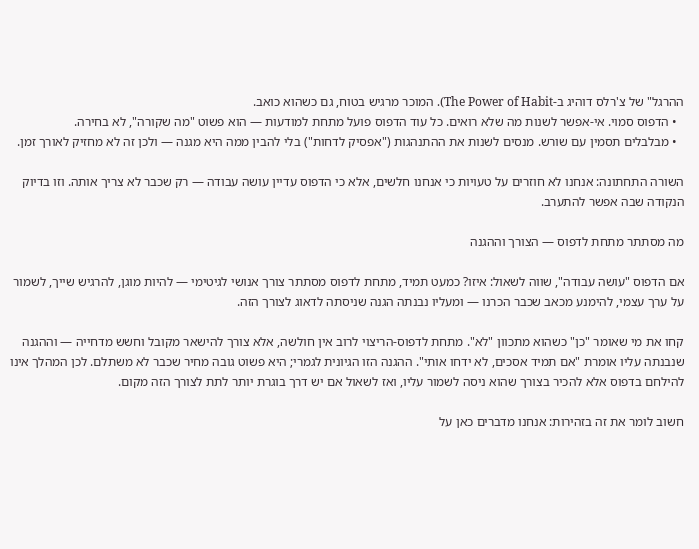ההרגל" של צ'רלס דוהיג ב-The Power of Habit). המוכר מרגיש בטוח, גם כשהוא כואב.
  • הדפוס סמוי. אי-אפשר לשנות מה שלא רואים. כל עוד הדפוס פועל מתחת למודעות — הוא פשוט "מה שקורה", לא בחירה.
  • מבלבלים תסמין עם שורש. מנסים לשנות את ההתנהגות ("אפסיק לדחות") בלי להבין ממה היא מגנה — ולכן זה לא מחזיק לאורך זמן.

השורה התחתונה: אנחנו לא חוזרים על טעויות כי אנחנו חלשים, אלא כי הדפוס עדיין עושה עבודה — רק שכבר לא צריך אותה. וזו בדיוק הנקודה שבה אפשר להתערב.

מה מסתתר מתחת לדפוס — הצורך וההגנה

אם הדפוס "עושה עבודה", שווה לשאול: איזו? כמעט תמיד, מתחת לדפוס מסתתר צורך אנושי לגיטימי — להיות מוגן, להרגיש שייך, לשמור על ערך עצמי, להימנע מכאב שכבר הכרנו — ומעליו נבנתה הגנה שניסתה לדאוג לצורך הזה.

קחו את מי שאומר "כן" כשהוא מתכוון "לא". מתחת לדפוס-הריצוי לרוב אין חולשה, אלא צורך להישאר מקובל וחשש מדחייה — וההגנה שנבנתה עליו אומרת "אם תמיד אסכים, לא ידחו אותי". ההגנה הזו הגיונית לגמרי; היא פשוט גובה מחיר שכבר לא משתלם. לכן המהלך אינו להילחם בדפוס אלא להכיר בצורך שהוא ניסה לשמור עליו, ואז לשאול אם יש דרך בוגרת יותר לתת לצורך הזה מקום.

חשוב לומר את זה בזהירות: אנחנו מדברים כאן על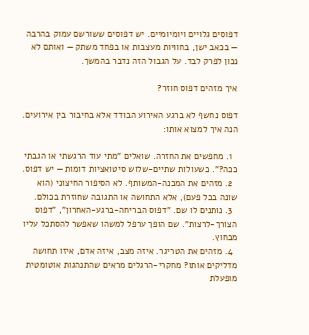דפוסים גלויים ויומיומיים. יש דפוסים ששורשם עמוק בהרבה — בכאב ישן, בחוויות מעצבות או בפחד משתק — ואותם לא נכון לפרק לבד. על הגבול הזה נדבר בהמשך.

איך מזהים דפוס חוזר?

דפוס נחשף לא ברגע האירוע הבודד אלא בחיבור בין אירועים. הנה איך למצוא אותו:

  1. מחפשים את החזרה. שואלים "מתי עוד הרגשתי או הגבתי ככה?". כשעולות שתיים-שלוש סיטואציות דומות — יש דפוס.
  2. מזהים את המכנה-המשותף. לא הסיפור החיצוני (הוא שונה בכל פעם), אלא התחושה או התגובה שחוזרת בכולם.
  3. נותנים לו שם. "דפוס הבריחה-ברגע-האחרון", "דפוס הצורך-לרצות". שם הופך ערפל למשהו שאפשר להסתכל עליו מבחוץ.
  4. מזהים את הטריגר. איזה מצב, איזה אדם, איזו תחושה מדליקים אותו? מחקרי-הרגלים מראים שהתנהגות אוטומטית מופעלת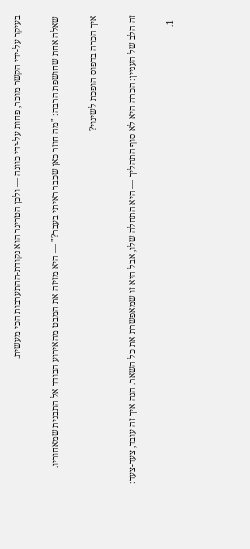בעיקר על-ידי הקשר מוכר, פחות על-ידי כוונה — ולכן הטריגר הוא נקודת-ההתערבות הכי מעשית.

שאלה אחת שחושפת הרבה: "מה חוזר כאן שכבר ראיתי בעבר?" — היא מזיזה את המבט מהאירוע הבודד אל התבנית שמאחוריו.

איך הכרה בדפוס הופכת לשינוי?

זה הלב של העניין: הכרה היא לא סוף התהליך — היא התחלה שלו, אבל היא זו שמאפשרת את כל השאר. הנה איך זה עובד, צעד-צעד:

  1.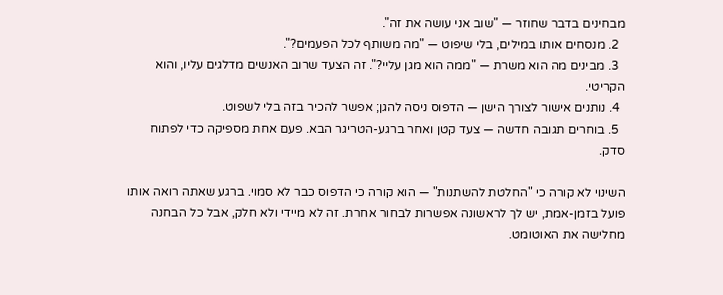מבחינים בדבר שחוזר — "שוב אני עושה את זה".
  2. מנסחים אותו במילים, בלי שיפוט — "מה משותף לכל הפעמים?".
  3. מבינים מה הוא משרת — "ממה הוא מגן עליי?". זה הצעד שרוב האנשים מדלגים עליו, והוא הקריטי.
  4. נותנים אישור לצורך הישן — הדפוס ניסה להגן; אפשר להכיר בזה בלי לשפוט.
  5. בוחרים תגובה חדשה — צעד קטן ואחר ברגע-הטריגר הבא. פעם אחת מספיקה כדי לפתוח סדק.

השינוי לא קורה כי "החלטת להשתנות" — הוא קורה כי הדפוס כבר לא סמוי. ברגע שאתה רואה אותו פועל בזמן-אמת, יש לך לראשונה אפשרות לבחור אחרת. זה לא מיידי ולא חלק, אבל כל הבחנה מחלישה את האוטומט.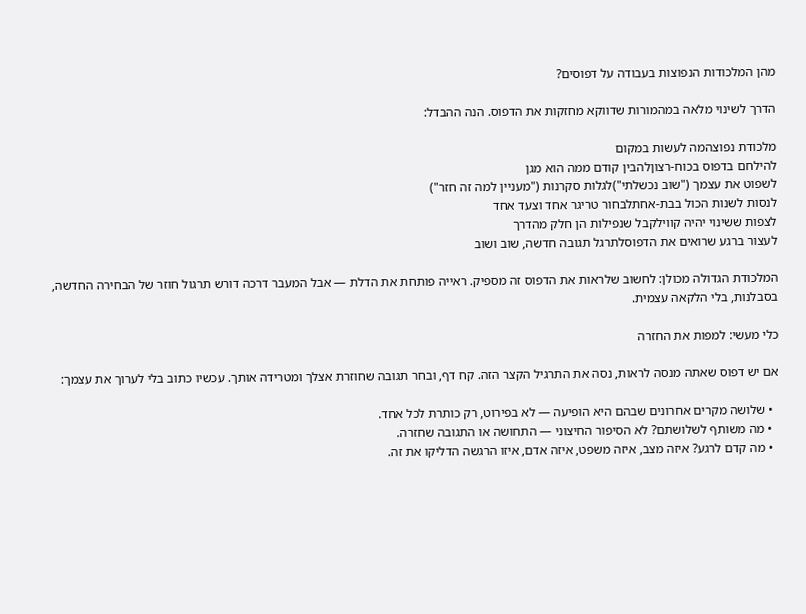מהן המלכודות הנפוצות בעבודה על דפוסים?

הדרך לשינוי מלאה במהמורות שדווקא מחזקות את הדפוס. הנה ההבדל:

מלכודת נפוצהמה לעשות במקום
להילחם בדפוס בכוח-רצוןלהבין קודם ממה הוא מגן
לשפוט את עצמך ("שוב נכשלתי")לגלות סקרנות ("מעניין למה זה חזר")
לנסות לשנות הכול בבת-אחתלבחור טריגר אחד וצעד אחד
לצפות ששינוי יהיה קווילקבל שנפילות הן חלק מהדרך
לעצור ברגע שרואים את הדפוסלתרגל תגובה חדשה, שוב ושוב

המלכודת הגדולה מכולן: לחשוב שלראות את הדפוס זה מספיק. ראייה פותחת את הדלת — אבל המעבר דרכה דורש תרגול חוזר של הבחירה החדשה, בסבלנות, בלי הלקאה עצמית.

כלי מעשי: למפות את החזרה

אם יש דפוס שאתה מנסה לראות, נסה את התרגיל הקצר הזה. קח דף, ובחר תגובה שחוזרת אצלך ומטרידה אותך. עכשיו כתוב בלי לערוך את עצמך:

  • שלושה מקרים אחרונים שבהם היא הופיעה — לא בפירוט, רק כותרת לכל אחד.
  • מה משותף לשלושתם? לא הסיפור החיצוני — התחושה או התגובה שחזרה.
  • מה קדם לרגע? איזה מצב, איזה משפט, איזה אדם, איזו הרגשה הדליקו את זה.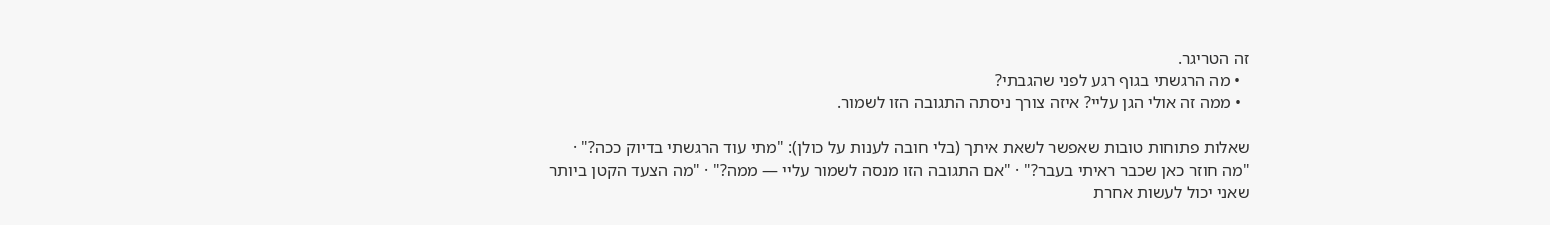זה הטריגר.
  • מה הרגשתי בגוף רגע לפני שהגבתי?
  • ממה זה אולי הגן עליי? איזה צורך ניסתה התגובה הזו לשמור.

שאלות פתוחות טובות שאפשר לשאת איתך (בלי חובה לענות על כולן): "מתי עוד הרגשתי בדיוק ככה?" · "מה חוזר כאן שכבר ראיתי בעבר?" · "אם התגובה הזו מנסה לשמור עליי — ממה?" · "מה הצעד הקטן ביותר שאני יכול לעשות אחרת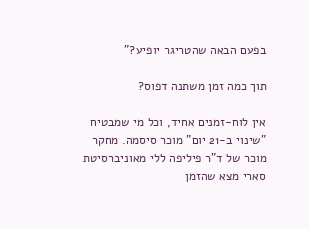בפעם הבאה שהטריגר יופיע?"

תוך כמה זמן משתנה דפוס?

אין לוח-זמנים אחיד, וכל מי שמבטיח "שינוי ב-21 יום" מוכר סיסמה. מחקר מוכר של ד"ר פיליפה ללי מאוניברסיטת סארי מצא שהזמן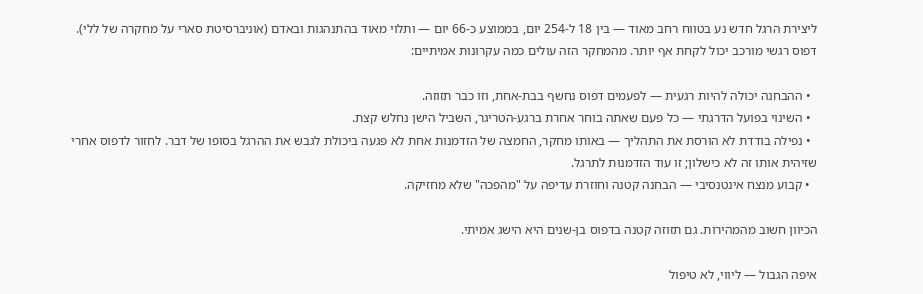ליצירת הרגל חדש נע בטווח רחב מאוד — בין 18 ל-254 יום, בממוצע כ-66 יום — ותלוי מאוד בהתנהגות ובאדם (אוניברסיטת סארי על מחקרה של ללי). דפוס רגשי מורכב יכול לקחת אף יותר. מהמחקר הזה עולים כמה עקרונות אמיתיים:

  • ההבחנה יכולה להיות רגעית — לפעמים דפוס נחשף בבת-אחת, וזו כבר תזוזה.
  • השינוי בפועל הדרגתי — כל פעם שאתה בוחר אחרת ברגע-הטריגר, השביל הישן נחלש קצת.
  • נפילה בודדת לא הורסת את התהליך — באותו מחקר, החמצה של הזדמנות אחת לא פגעה ביכולת לגבש את ההרגל בסופו של דבר. לחזור לדפוס אחרי שזיהית אותו זה לא כישלון; זו עוד הזדמנות לתרגל.
  • קבוע מנצח אינטנסיבי — הבחנה קטנה וחוזרת עדיפה על "מהפכה" שלא מחזיקה.

הכיוון חשוב מהמהירות. גם תזוזה קטנה בדפוס בן-שנים היא הישג אמיתי.

איפה הגבול — ליווי, לא טיפול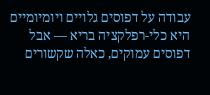עבודה על דפוסים גלויים ויומיומיים היא כלי-רפלקציה בריא — אבל דפוסים עמוקים, כאלה שקשורים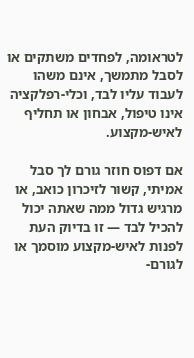לטראומה, לפחדים משתקים או לסבל מתמשך, אינם משהו לעבוד עליו לבד, וכלי-רפלקציה אינו טיפול, אבחון או תחליף לאיש-מקצוע.

אם דפוס חוזר גורם לך סבל אמיתי, קשור לזיכרון כואב, או מרגיש גדול ממה שאתה יכול להכיל לבד — זו בדיוק העת לפנות לאיש-מקצוע מוסמך או לגורם-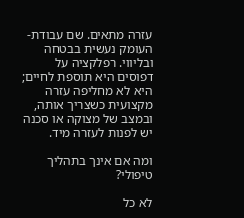עזרה מתאים. שם עבודת-העומק נעשית בבטחה ובליווי. רפלקציה על דפוסים היא תוספת לחיים; היא לא מחליפה עזרה מקצועית כשצריך אותה, ובמצב של מצוקה או סכנה יש לפנות לעזרה מיד.

ומה אם אינך בתהליך טיפולי?

לא כל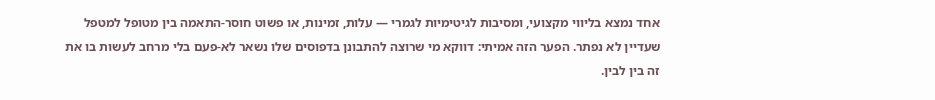אחד נמצא בליווי מקצועי, ומסיבות לגיטימיות לגמרי — עלות, זמינות, או פשוט חוסר-התאמה בין מטופל למטפל שעדיין לא נפתר. הפער הזה אמיתי: דווקא מי שרוצה להתבונן בדפוסים שלו נשאר לא-פעם בלי מרחב לעשות בו את זה בין לבין.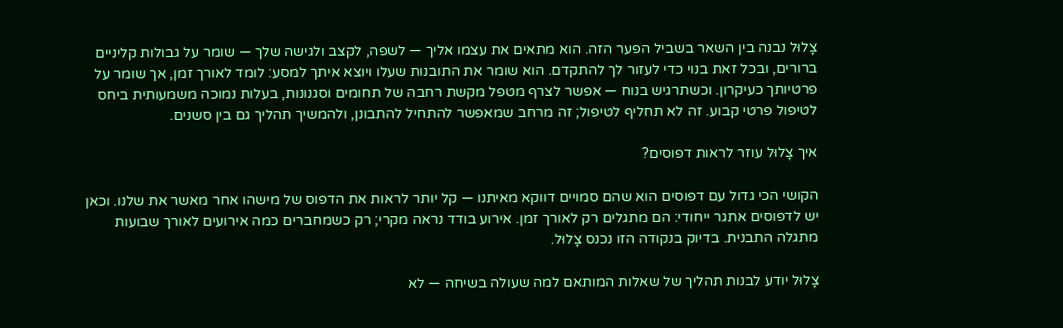צָלוּל נבנה בין השאר בשביל הפער הזה. הוא מתאים את עצמו אליך — לשפה, לקצב ולגישה שלך — שומר על גבולות קליניים ברורים, ובכל זאת בנוי כדי לעזור לך להתקדם. הוא שומר את התובנות שעלו ויוצא איתך למסע: לומד לאורך זמן, אך שומר על פרטיותך כעיקרון. וכשתרגיש בנוח — אפשר לצרף מטפל מקשת רחבה של תחומים וסגנונות, בעלות נמוכה משמעותית ביחס לטיפול פרטי קבוע. זה לא תחליף לטיפול; זה מרחב שמאפשר להתחיל להתבונן, ולהמשיך תהליך גם בין סשנים.

איך צָלוּל עוזר לראות דפוסים?

הקושי הכי גדול עם דפוסים הוא שהם סמויים דווקא מאיתנו — קל יותר לראות את הדפוס של מישהו אחר מאשר את שלנו. וכאן יש לדפוסים אתגר ייחודי: הם מתגלים רק לאורך זמן. אירוע בודד נראה מקרי; רק כשמחברים כמה אירועים לאורך שבועות מתגלה התבנית. בדיוק בנקודה הזו נכנס צָלוּל.

צָלוּל יודע לבנות תהליך של שאלות המותאם למה שעולה בשיחה — לא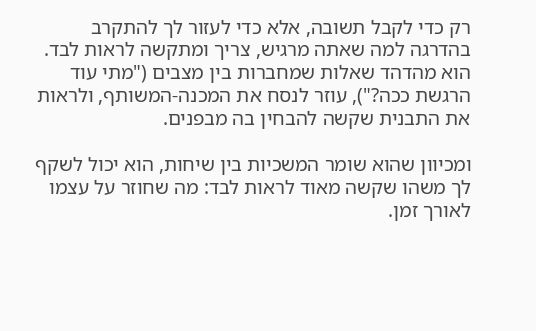רק כדי לקבל תשובה, אלא כדי לעזור לך להתקרב בהדרגה למה שאתה מרגיש, צריך ומתקשה לראות לבד. הוא מהדהד שאלות שמחברות בין מצבים ("מתי עוד הרגשת ככה?"), עוזר לנסח את המכנה-המשותף, ולראות את התבנית שקשה להבחין בה מבפנים.

ומכיוון שהוא שומר המשכיות בין שיחות, הוא יכול לשקף לך משהו שקשה מאוד לראות לבד: מה שחוזר על עצמו לאורך זמן.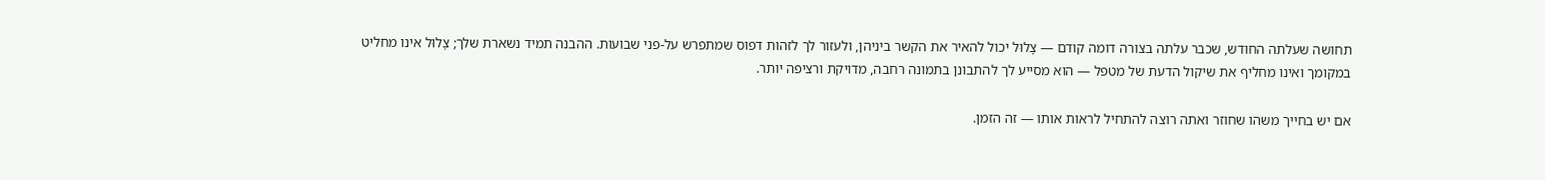תחושה שעלתה החודש, שכבר עלתה בצורה דומה קודם — צָלוּל יכול להאיר את הקשר ביניהן, ולעזור לך לזהות דפוס שמתפרש על-פני שבועות. ההבנה תמיד נשארת שלך; צָלוּל אינו מחליט במקומך ואינו מחליף את שיקול הדעת של מטפל — הוא מסייע לך להתבונן בתמונה רחבה, מדויקת ורציפה יותר.

אם יש בחייך משהו שחוזר ואתה רוצה להתחיל לראות אותו — זה הזמן.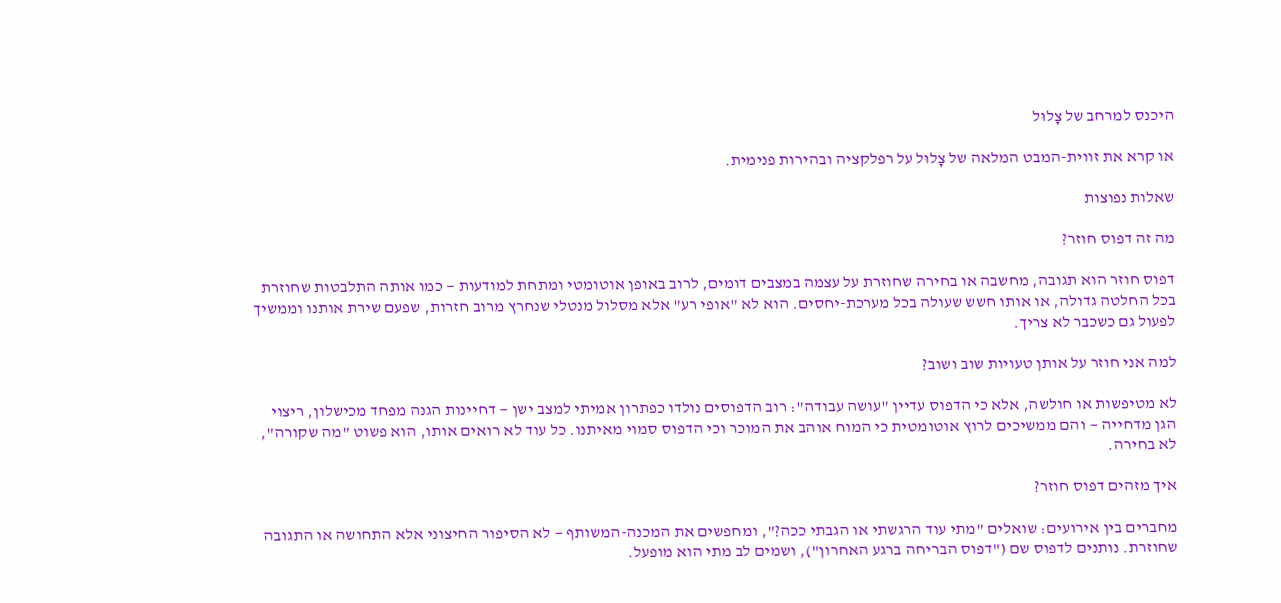היכנס למרחב של צָלוּל

או קרא את זווית-המבט המלאה של צָלוּל על רפלקציה ובהירות פנימית.

שאלות נפוצות

מה זה דפוס חוזר?

דפוס חוזר הוא תגובה, מחשבה או בחירה שחוזרת על עצמה במצבים דומים, לרוב באופן אוטומטי ומתחת למודעות — כמו אותה התלבטות שחוזרת בכל החלטה גדולה, או אותו חשש שעולה בכל מערכת-יחסים. הוא לא "אופי רע" אלא מסלול מנטלי שנחרץ מרוב חזרות, שפעם שירת אותנו וממשיך לפעול גם כשכבר לא צריך.

למה אני חוזר על אותן טעויות שוב ושוב?

לא מטיפשות או חולשה, אלא כי הדפוס עדיין "עושה עבודה": רוב הדפוסים נולדו כפתרון אמיתי למצב ישן — דחיינות הגנה מפחד מכישלון, ריצוי הגן מדחייה — והם ממשיכים לרוץ אוטומטית כי המוח אוהב את המוכר וכי הדפוס סמוי מאיתנו. כל עוד לא רואים אותו, הוא פשוט "מה שקורה", לא בחירה.

איך מזהים דפוס חוזר?

מחברים בין אירועים: שואלים "מתי עוד הרגשתי או הגבתי ככה?", ומחפשים את המכנה-המשותף — לא הסיפור החיצוני אלא התחושה או התגובה שחוזרת. נותנים לדפוס שם ("דפוס הבריחה ברגע האחרון"), ושמים לב מתי הוא מופעל.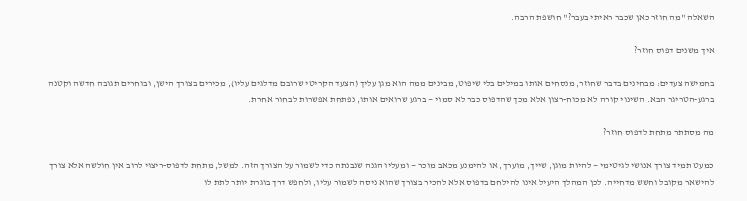השאלה "מה חוזר כאן שכבר ראיתי בעבר?" חושפת הרבה.

איך משנים דפוס חוזר?

בחמישה צעדים: מבחינים בדבר שחוזר, מנסחים אותו במילים בלי שיפוט, מבינים ממה הוא מגן עליך (הצעד הקריטי שרובם מדלגים עליו), מכירים בצורך הישן, ובוחרים תגובה חדשה וקטנה ברגע-הטריגר הבא. השינוי קורה לא מכוח-רצון אלא מכך שהדפוס כבר לא סמוי — ברגע שרואים אותו, נפתחת אפשרות לבחור אחרת.

מה מסתתר מתחת לדפוס חוזר?

כמעט תמיד צורך אנושי לגיטימי — להיות מוגן, שייך, מוערך, או להימנע מכאב מוכר — ומעליו הגנה שנבנתה כדי לשמור על הצורך הזה. למשל, מתחת לדפוס-ריצוי לרוב אין חולשה אלא צורך להישאר מקובל וחשש מדחייה. לכן המהלך היעיל אינו להילחם בדפוס אלא להכיר בצורך שהוא ניסה לשמור עליו, ולחפש דרך בוגרת יותר לתת לו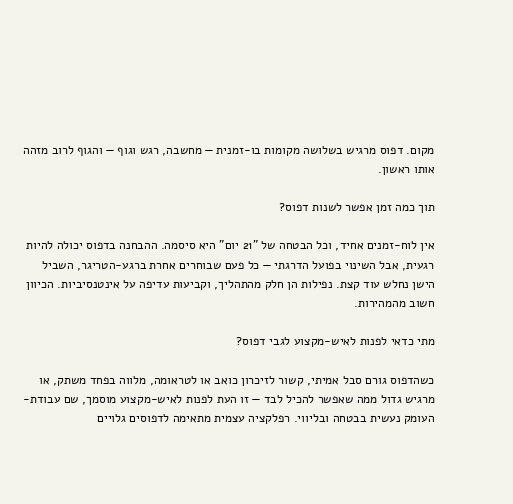מקום. דפוס מרגיש בשלושה מקומות בו-זמנית — מחשבה, רגש וגוף — והגוף לרוב מזהה אותו ראשון.

תוך כמה זמן אפשר לשנות דפוס?

אין לוח-זמנים אחיד, וכל הבטחה של "21 יום" היא סיסמה. ההבחנה בדפוס יכולה להיות רגעית, אבל השינוי בפועל הדרגתי — כל פעם שבוחרים אחרת ברגע-הטריגר, השביל הישן נחלש עוד קצת. נפילות הן חלק מהתהליך, וקביעות עדיפה על אינטנסיביות. הכיוון חשוב מהמהירות.

מתי כדאי לפנות לאיש-מקצוע לגבי דפוס?

כשהדפוס גורם סבל אמיתי, קשור לזיכרון כואב או לטראומה, מלווה בפחד משתק, או מרגיש גדול ממה שאפשר להכיל לבד — זו העת לפנות לאיש-מקצוע מוסמך, שם עבודת-העומק נעשית בבטחה ובליווי. רפלקציה עצמית מתאימה לדפוסים גלויים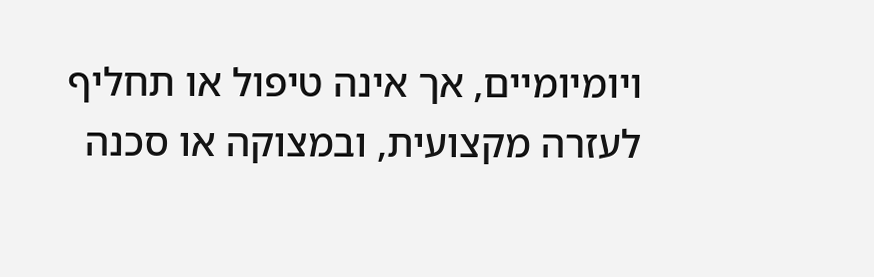ויומיומיים, אך אינה טיפול או תחליף לעזרה מקצועית, ובמצוקה או סכנה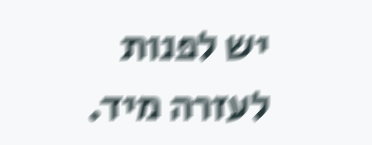יש לפנות לעזרה מיד.